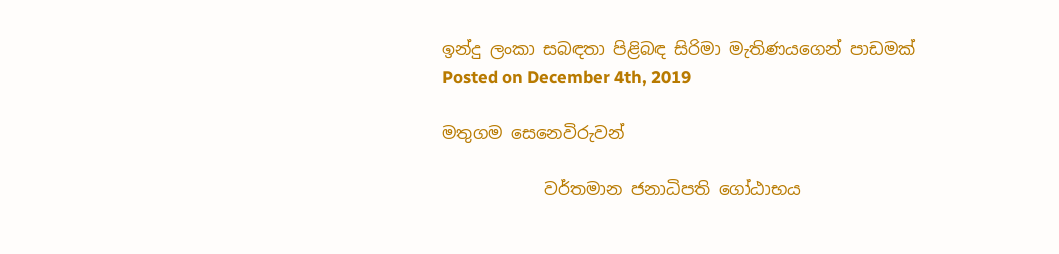ඉන්දු ලංකා සබඳතා පිළිබඳ සිරිමා මැතිණයගෙන් පාඩමක්
Posted on December 4th, 2019

මතුගම සෙනෙවිරුවන්

            වර්තමාන ජනාධිපති ගෝඨාභය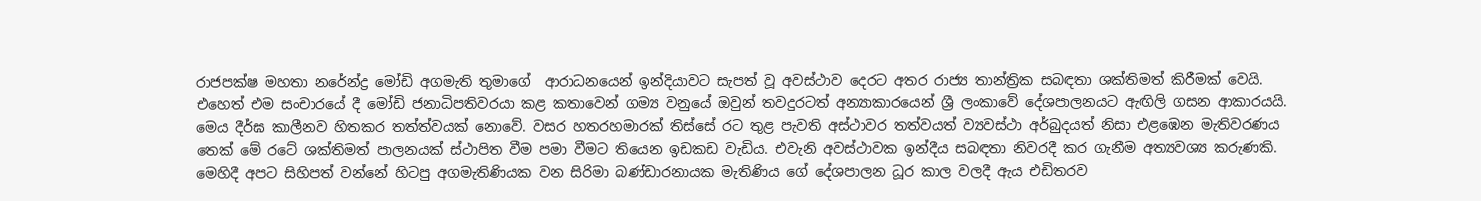රාජපක්ෂ මහතා නරේන්ද්‍ර මෝඩි අගමැති තුමාගේ  ආරාධනයෙන් ඉන්දියාවට සැපත් වූ අවස්ථාව දෙරට අතර රාජ්‍ය තාන්ත්‍රික සබඳතා ශක්තිමත් කිරීමක් වෙයි. එහෙත් එම සංචාරයේ දී මෝඩි ජනාධිපතිවරයා කළ කතාවෙන් ගම්‍ය වනුයේ ඔවුන් තවදුරටත් අන්‍යාකාරයෙන් ශ්‍රී ලංකාවේ දේශපාලනයට ඇඟිලි ගසන ආකාරයයි. මෙය දීර්ඝ කාලීනව හිතකර තත්ත්වයක් නොවේ. වසර හතරහමාරක් තිස්සේ රට තුළ පැවති අස්ථාවර තත්වයත් ව්‍යවස්ථා අර්බුදයත් නිසා එළඹෙන මැතිවරණය තෙක් මේ රටේ ශක්තිමත් පාලනයක් ස්ථාපිත වීම පමා වීමට තියෙන ඉඩකඩ වැඩිය. එවැනි අවස්ථාවක ඉන්දීය සබඳතා නිවරදී කර ගැනීම අත්‍යවශ්‍ය කරුණකි. මෙහිදී අපට සිහිපත් වන්නේ හිටපු අගමැතිණියක වන සිරිමා බණ්ඩාරනායක මැතිණිය ගේ දේශපාලන ධූර කාල වලදී ඇය එඩිතරව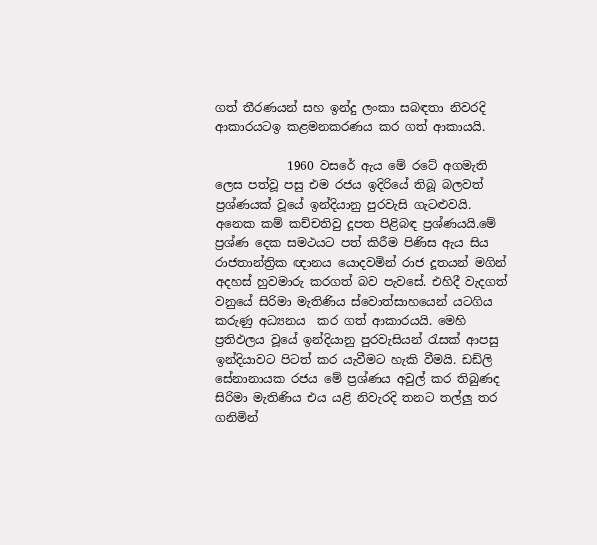ගත් තීරණයන් සහ ඉන්දු ලංකා සබඳතා නිවරදි ආකාරයටඉ කළමනකරණය කර ගත් ආකායයි.

            1960 වසරේ ඇය මේ රටේ අගමැති ලෙස පත්වූ පසු එම රජය ඉදිරියේ තිබූ බලවත් ප්‍රශ්ණයක් වූයේ ඉන්දියානු පුරවැසි ගැටළුවයි. අනෙක කම් කච්චතිවු දූපත පිළිබඳ ප්‍රශ්ණයයි.මේ ප්‍රශ්ණ දෙක සමථයට පත් කිරීම පිණිස ඇය සිය රාජතාන්ත්‍රික ඥානය යොදවමින් රාජ දූතයන් මගින් අදහස් හුවමාරු කරගත් බව පැවසේ. එහිදී වැදගත් වනුයේ සිරිමා මැතිණිය ස්වොත්සාහයෙන් යටගිය කරුණු අධ්‍යනය  කර ගත් ආකාරයයි. මෙහි ප්‍රතිඵලය වූයේ ඉන්දියානු පුරවැසියන් රැසක් ආපසු ඉන්දියාවට පිටත් කර යැවීමට හැකි වීමයි. ඩඩ්ලි සේනානායක රජය මේ ප්‍රශ්ණය අවුල් කර තිබුණද සිරිමා මැතිණිය එය යළි නිවැරදි තනට තල්ලු තර  ගනිමින්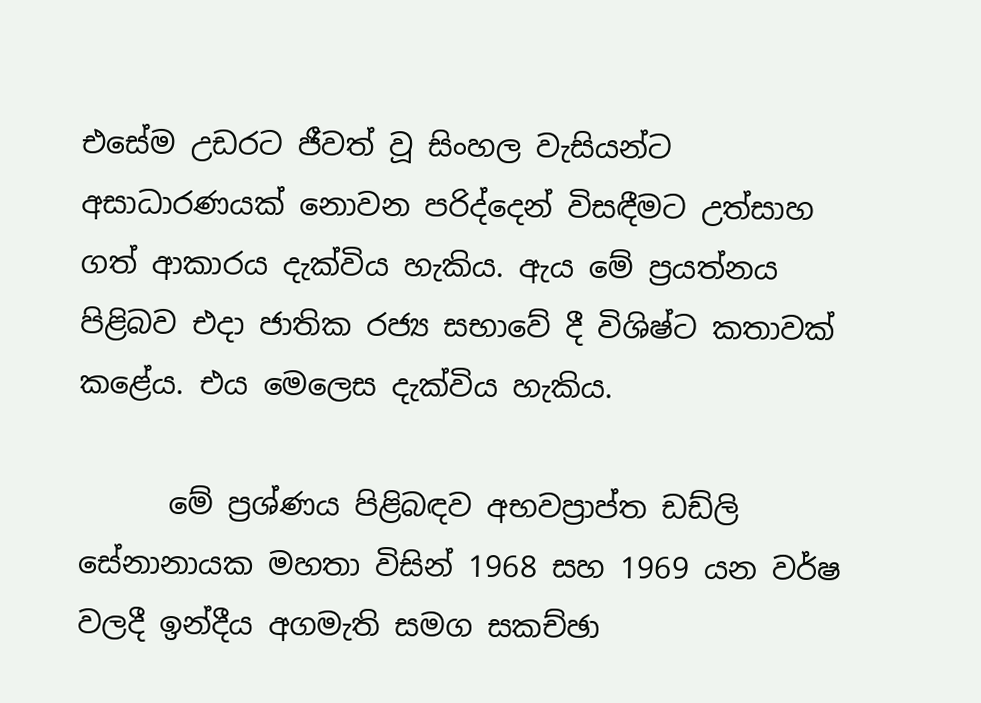එසේම උඩරට ජීවත් වූ සිංහල වැසියන්ට අසාධාරණයක් නොවන පරිද්දෙන් විසඳීමට උත්සාහ ගත් ආකාරය දැක්විය හැකිය. ඇය මේ ප්‍රයත්නය පිළිබව එදා ජාතික රජ්‍ය සභාවේ දී විශිෂ්ට කතාවක් කළේය. එය මෙලෙස දැක්විය හැකිය.

      මේ ප්‍රශ්ණය පිළිබඳව අභවප්‍රාප්ත ඩඩ්ලි සේනානායක මහතා විසින් 1968 සහ 1969 යන වර්ෂ වලදී ඉන්දීය අගමැති සමග සකච්ඡා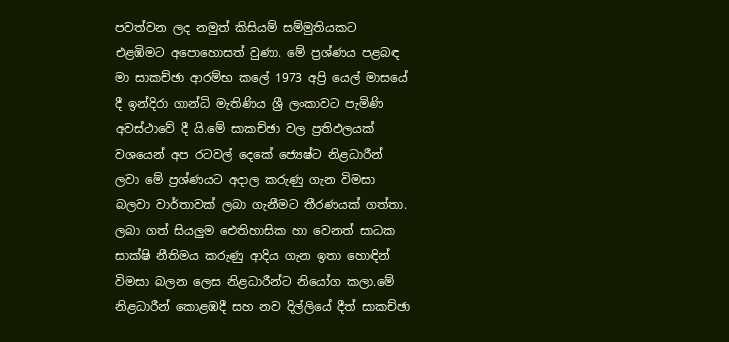පවත්වන ලද නමුත් කිසියම් සම්මුතියකට එළඹිමට අපොහොසත් වුණා. මේ ප්‍රශ්ණය පළබඳ මා සාකච්ඡා ආරම්භ කලේ 1973 අප්‍රි යෙල් මාසයේ දී ඉන්දිරා ගාන්ධි මැතිණිය ශ්‍රී ලංකාවට පැමිණි අවස්ථාවේ දී යි.මේ සාකච්ඡා වල ප්‍රතිඵලයක් වශයෙන් අප රටවල් දෙකේ ජ්‍යෙෂ්ට නිළධාරීන් ලවා මේ ප්‍රශ්ණයට අදාල කරුණු ගැන විමසා බලවා වාර්තාවක් ලබා ගැනීමට තීරණයක් ගත්තා. ලබා ගත් සියලුම ඓතිහාසික හා වෙනත් සාධක සාක්ෂි නීතිමය කරුණු ආදිය ගැන ඉතා හොඳින් විමසා බලන ලෙස නිළධාරීන්ට නියෝග කලා.මේ නිළධාරීන් කොළඹදී සහ නව දිල්ලියේ දීත් සාකච්ඡා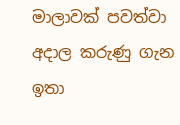මාලාවක් පවත්වා අදාල කරුණු ගැන ඉතා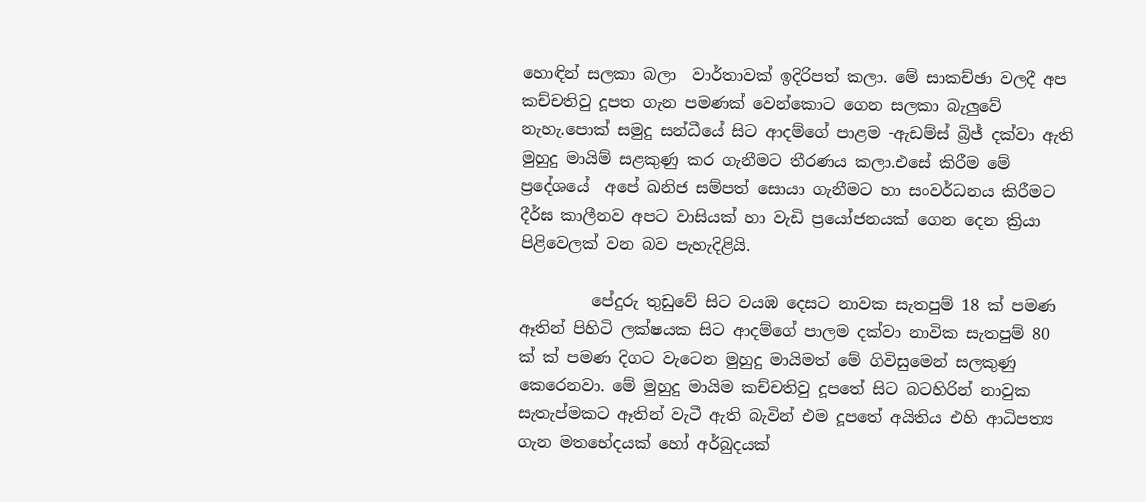හොඳින් සලකා බලා  වාර්තාවක් ඉදිරිපත් කලා. මේ සාකච්ඡා වලදී අප කච්චතිවු දූපත ගැන පමණක් වෙන්කොට ගෙන සලකා බැලුවේ නැහැ.පොක් සමුදු සන්ධීයේ සිට ආදම්ගේ පාළම -ඇඩම්ස් බ්‍රිජ් දක්වා ඇති මුහුදු මායිම් සළකුණු කර ගැනීමට තීරණය කලා.එසේ කිරීම මේ ප්‍රදේශයේ  අපේ ඛනිජ සම්පත් සොයා ගැනීමට හා සංවර්ධනය කිරීමට දීර්ඝ කාලීනව අපට වාසියක් හා වැඩි ප්‍රයෝජනයක් ගෙන දෙන ක්‍රියා පිළිවෙලක් වන බව පැහැදිළියි.

         පේදුරු තුඩුවේ සිට වයඹ දෙසට නාවක සැතපුම් 18 ක් පමණ ඈතින් පිහිටි ලක්ෂයක සිට ආදම්ගේ පාලම දක්වා නාවික සැතපුම් 80 ක් ක් පමණ දිගට වැටෙන මුහුදු මායිමත් මේ ගිවිසුමෙන් සලකුණු කෙරෙනවා. මේ මුහුදු මායිම කච්චතිවු දූපතේ සිට බටහිරින් නාවුක සැතැප්මකට ඈතින් වැටී ඇති බැවින් එම දූපතේ අයිතිය එහි ආධිපත්‍ය ගැන මතභේදයක් හෝ අර්බුදයක්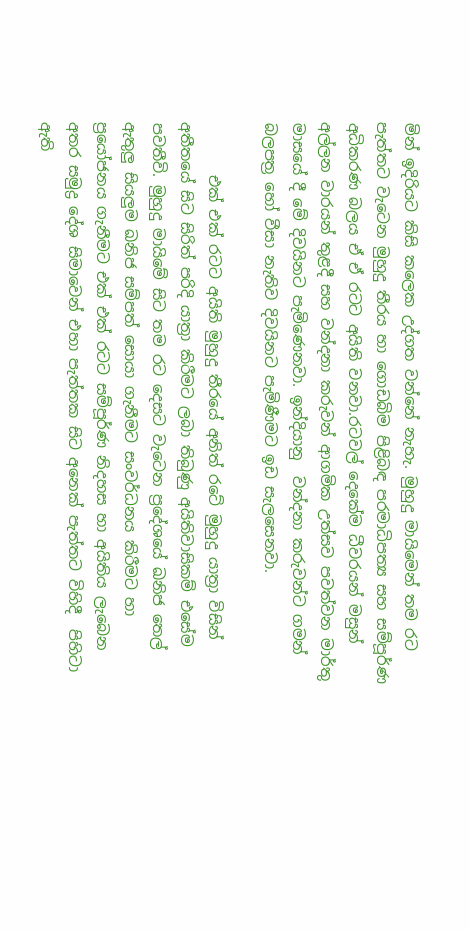මින් ඉදිරියට කිසි කලෙක උද්ගත වන්නේ නැහැ. මුහුදු මායිමෙන් තම රට පැත්තට වැටෙන මුහුදු තීරය හා ගොඩබිම පිළිබඳ පරමාධිපත්‍ය සහ සම්පූර්ණ අධිකරණ බලය ඒ ඒ රටට අයිති වනවා.රටවල් දෙකේම ධීවරයන් මසුන් අල්ලන වාරයන් තුළදී සහ වන්දනා කරුවන් ආගමික උත්සව පවත්වන මාර්තු මාසයේ දී මේ දිවයිනට පැමිණෙනවා. ඉන්දියානු  වන්දනා කරුවන්ට ගමන් බලපත්‍ර හෝ වීසා නැතිව දිවයිනට පැමිණීමට ඉඩ සැලසෙනවා.

       එක් එක් රටට අයිති මුහුදු තීරයේ අනිත් රටේ මුහුදු යාත්‍රා විසින් අතීතයේ සිට සිරිත් පරිදි යාත්‍රා කිරීමට ලබා තිබුණු අයිතිවාසිකම් එසේම පවතීවි. මුහුදු මායිමේ සිට තම රට දෙසට වැටෙන ප්‍රදේශයේ ඛනිජ තෙල් ඇතුලු සියලුම ඛනිජ සම්පත් සොයා ගැනීමට සංවර්ධනය කිරීමට හා ප්‍රයෝජනය ගැනීමට එක් එක් රටට සම්පූර්ණ නිදහස හා අයිතිය ලැබෙන අතර සමුද්‍ර දේශ සිමාවෙන් එහා පැත්තක සිට අනෙක් පැත්තට විහිදී  පිහිටා ඇති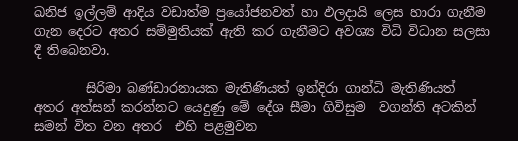ඛනිජ ඉල්ලම් ආදිය වඩාත්ම ප්‍රයෝජනවත් හා ඵලදායි ලෙස හාරා ගැනීම ගැන දෙරට අතර සම්මුතියක් ඇති කර ගැනීමට අවශ්‍ය විධි විධාන සලසා දී තිබෙනවා.

        සිරිමා බණ්ඩාරනායක මැතිණියත් ඉන්දිරා ගාන්ධි මැතිණියත් අතර අත්සන් කරන්නට යෙදුණු මේ දේශ සීමා ගිවිසුම  වගන්ති අටකින් සමන් විත වන අතර  එහි පළමුවන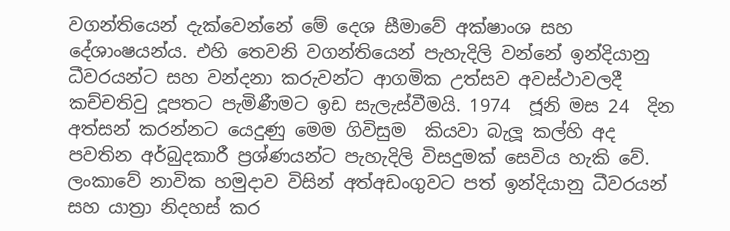වගන්තියෙන් දැක්වෙන්නේ මේ දෙශ සීමාවේ අක්ෂාංශ සහ දේශාංෂයන්ය. එහි තෙවනි වගන්තියෙන් පැහැදිලි වන්නේ ඉන්දියානු ධීවරයන්ට සහ වන්දනා කරුවන්ට ආගමික උත්සව අවස්ථාවලදී කච්චතිවු දූපතට පැමිණීමට ඉඩ සැලැස්වීමයි. 1974  ජූනි මස 24  දින අත්සන් කරන්නට යෙදුණු මෙම ගිවිසුම  කියවා බැලූ කල්හි අද පවතින අර්බුදකාරී ප්‍රශ්ණයන්ට පැහැදිලි විසදුමක් සෙවිය හැකි වේ. ලංකාවේ නාවික හමුදාව විසින් අත්අඩංගුවට පත් ඉන්දියානු ධීවරයන් සහ යාත්‍රා නිදහස් කර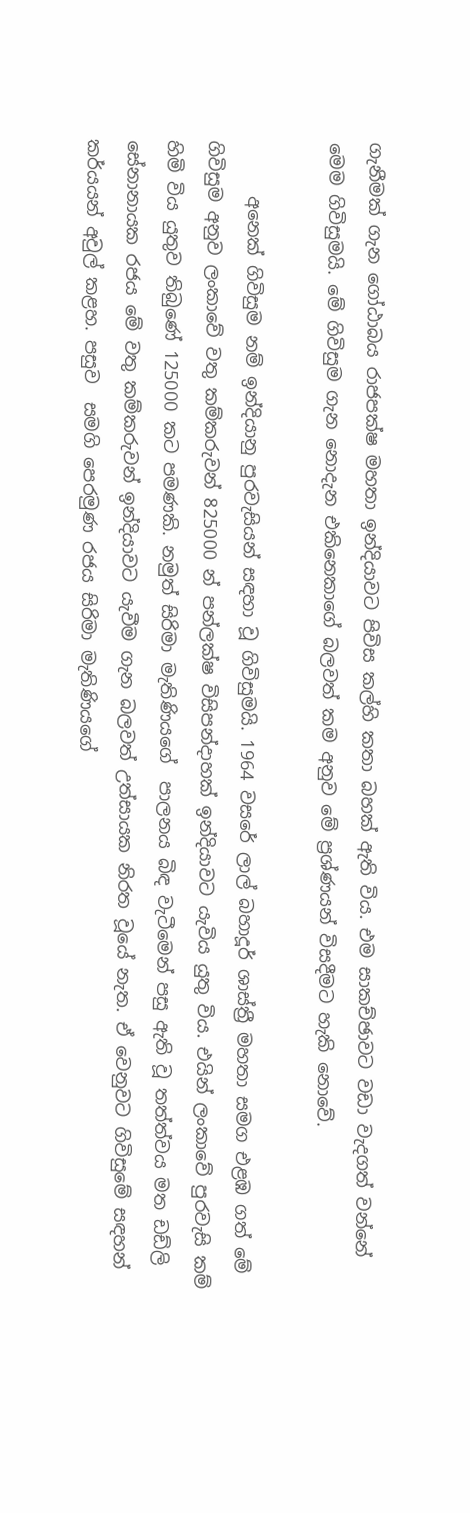ගැනීමක් ගැන ගෝඨාබය රාජපක්ෂ මහතා ඉන්දියාවට පිවිස කල්හි කතා බහක් ඇති විය. එම සාකච්ඡාවට වඩා වැදගත් වන්නේ මෙම ගිවිසුමයි. මේ ගිවිසුම ගැන නොදැන එකිනෙකාගේ බලවත් කම අනුව මේ ප්‍රශ්ණයන් විසදීමට හැකි නොවේ.

      අනෙක් ගිවිසුම නම් ඉන්දියානු පුරවැසියන් සඳහා වූ ගිවිසුමයි. 1964 වසරේ ලාල් බහාදූර් ශාස්ත්‍රී මහතා සමග එළඹ ගත් මේ ගිවිසුම අනුව ලංකාවේ වතු කම්කරුවන් 825000 න් පන්ලක්ෂ විසිපන්දාහක් ඉන්දියාවට යැවිය යුතු විය. එයින් ලංකාවේ පුරවැසි කම් හිමි විය යුතුව තිබුණේ 125000 කට පමණකි. නමුත් සිරිමා මැතිණියගේ  පාලනය බිඳ වැටීමෙන් පසු ඇති වූ තත්ත්වය මත ඩඩ්ලි සේනානායක රජය මේ වතු කම්කරුවන් ඉන්දියාවට යැවීම ගැන බලවත් උත්සායක නිරත වූයේ නැත. ඒ වෙනුවට ගිවිසුමේ සඳහන් කර්යයන් අවුල් කළහ. පසුව  සමගි පෙරමුණ රජය සිරිමා මැතිණියගේ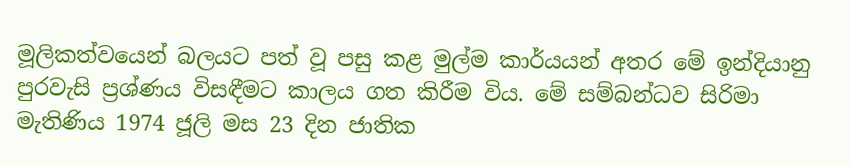මූලිකත්වයෙන් බලයට පත් වූ පසු කළ මුල්ම කාර්යයන් අතර මේ ඉන්දියානු පුරවැසි ප්‍රශ්ණය විසඳීමට කාලය ගත කිරීම විය. මේ සම්බන්ධව සිරිමා මැතිණිය 1974 ජූලි මස 23 දින ජාතික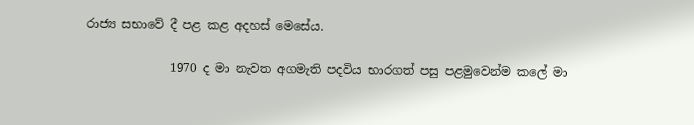රාජ්‍ය සභාවේ දී පළ කළ අදහස් මෙසේය.

              1970 ද මා නැවත අගමැති පදවිය භාරගත් පසු පළමුවෙන්ම කලේ මා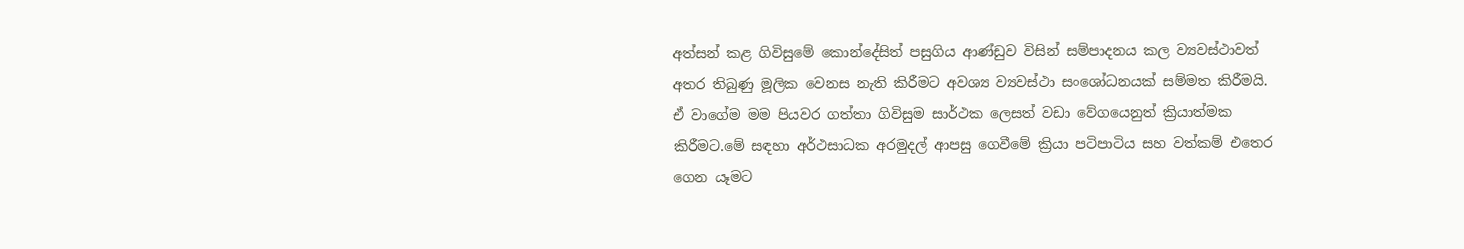අත්සන් කළ ගිවිසුමේ කොන්දේසිත් පසුගිය ආණ්ඩුව විසින් සම්පාදනය කල ව්‍යවස්ථාවත් අතර තිබුණු මූලික වෙනස නැති කිරීමට අවශ්‍ය ව්‍යවස්ථා සංශෝධනයක් සම්මත කිරීමයි. ඒ වාගේම මම පියවර ගත්තා ගිවිසුම සාර්ථක ලෙසත් වඩා වේගයෙනුත් ක්‍රියාත්මක කිරීමට.මේ සඳහා අර්ථසාධක අරමුදල් ආපසු ගෙවීමේ ක්‍රියා පටිපාටිය සහ වත්කම් එතෙර ගෙන යෑමට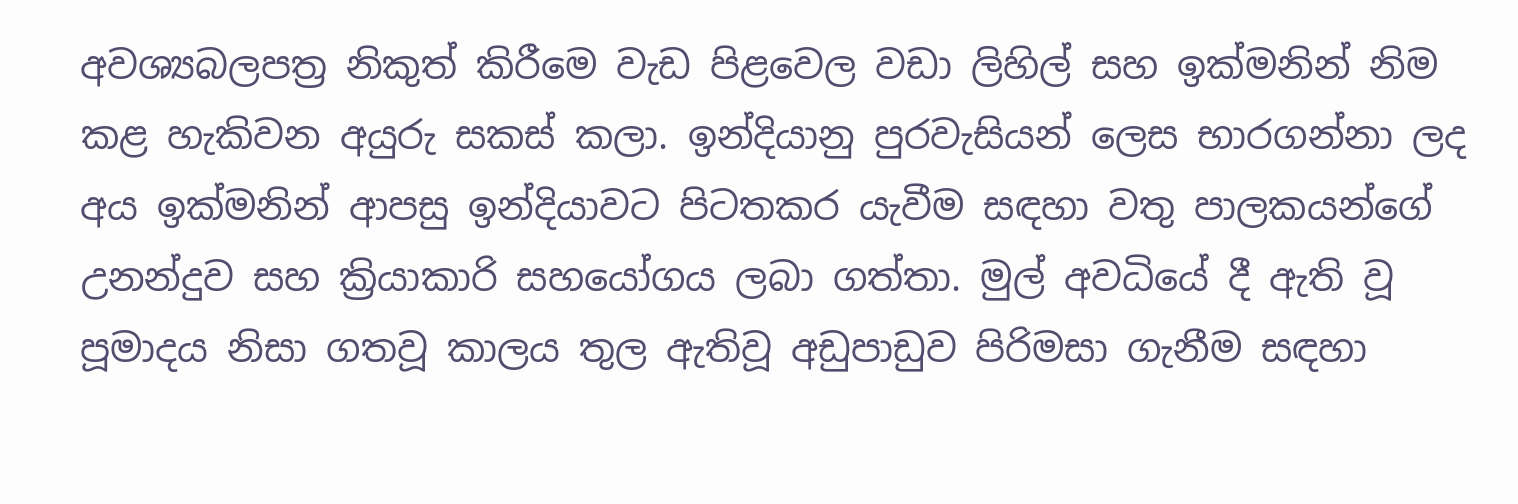අවශ්‍යබලපත්‍ර නිකුත් කිරීමෙ වැඩ පිළවෙල වඩා ලිහිල් සහ ඉක්මනින් නිම කළ හැකිවන අයුරු සකස් කලා. ඉන්දියානු පුරවැසියන් ලෙස භාරගන්නා ලද අය ඉක්මනින් ආපසු ඉන්දියාවට පිටතකර යැවීම සඳහා වතු පාලකයන්ගේ උනන්දුව සහ ක්‍රියාකාරි සහයෝගය ලබා ගත්තා. මුල් අවධියේ දී ඇති වූ පූමාදය නිසා ගතවූ කාලය තුල ඇතිවූ අඩුපාඩුව පිරිමසා ගැනීම සඳහා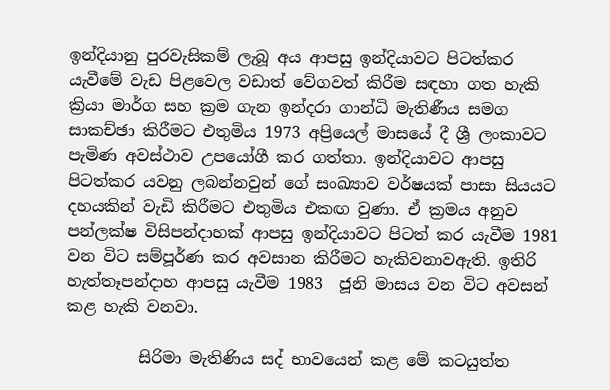ඉන්දියානු පුරවැසිකම් ලැබූ අය ආපසු ඉන්දියාවට පිටත්කර යැවීමේ වැඩ පිළවෙල වඩාත් වේගවත් කිරීම සඳහා ගත හැකි ක්‍රියා මාර්ග සහ ක්‍රම ගැන ඉන්දරා ගාන්ධි මැතිණීය සමග සාකච්ඡා කිරීමට එතුමිය 1973 අප්‍රියෙල් මාසයේ දී ශ්‍රී ලංකාවට පැමිණ අවස්ථාව උපයෝගී කර ගත්තා. ඉන්දියාවට ආපසු පිටත්කර යවනු ලබන්නවුන් ගේ සංඛ්‍යාව වර්ෂයක් පාසා සියයට දහයකින් වැඩි කිරීමට එතුමිය එකඟ වුණා. ඒ ක්‍රමය අනුව පන්ලක්ෂ විසිපන්දාහක් ආපසු ඉන්දියාවට පිටත් කර යැවීම 1981 වන විට සම්පූර්ණ කර අවසාන කිරීමට හැකිවනාවඇති. ඉතිරි හැත්තෑපන්දාහ ආපසු යැවීම 1983  ජූනි මාසය වන විට අවසන් කළ හැකි වනවා.

         සිරිමා මැතිණිය සද් භාවයෙන් කළ මේ කටයුත්ත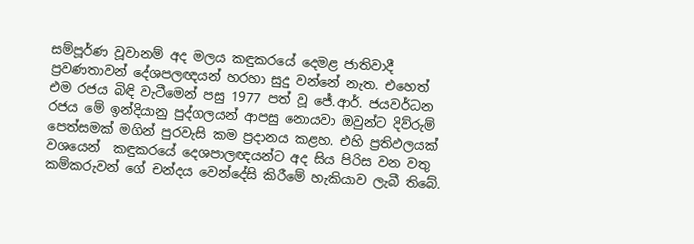සම්පූර්ණ වූවානම් අද මලය කඳුකරයේ දෙමළ ජාතිවාදී ප්‍රවණතාවන් දේශපලඥයන් හරහා සුදු වන්නේ නැත. එහෙත් එම රජය බිඳි වැටීමෙන් පසු 1977 පත් වූ ජේ.ආර්. ජයවර්ධන රජය මේ ඉන්දියානු පුද්ගලයන් ආපසු නොයවා ඔවුන්ට දිව්රුම් පෙත්සමක් මගින් පුරවැසි කම ප්‍රදානය කළහ. එහි ප්‍රතිඵලයක් වශයෙන්  කඳුකරයේ දෙශපාලඥයන්ට අද සිය පිරිස වන වතු කම්කරුවන් ගේ චන්දය වෙන්දේසි කිරීමේ හැකියාව ලැබී තිබේ.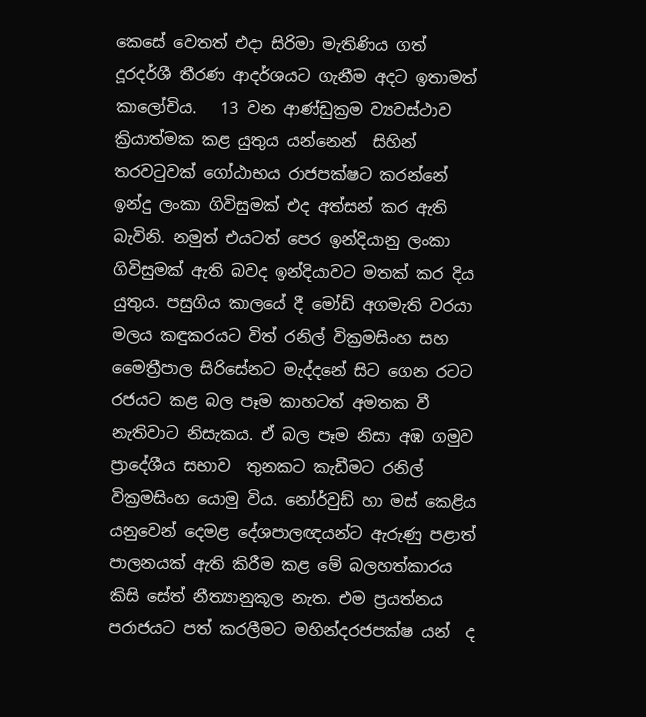කෙසේ වෙතත් එදා සිරිමා මැතිණිය ගත් දූරදර්ශී තීරණ ආදර්ශයට ගැනීම අදට ඉතාමත් කාලෝචිය.   13 වන ආණ්ඩුක්‍රම ව්‍යවස්ථාව ක්‍රියාත්මක කළ යුතුය යන්නෙන්  සිහින් තරවටුවක් ගෝඨාභය රාජපක්ෂට කරන්නේ ඉන්දු ලංකා ගිවිසුමක් එද අත්සන් කර ඇති බැවිනි. නමුත් එයටත් පෙර ඉන්දියානු ලංකා ගිවිසුමක් ඇති බවද ඉන්දියාවට මතක් කර දිය යුතුය. පසුගිය කාලයේ දී මෝඩි අගමැති වරයා මලය කඳුකරයට විත් රනිල් වික්‍රමසිංහ සහ මෛත්‍රීපාල සිරිසේනට මැද්දනේ සිට ගෙන රටට රජයට කළ බල පෑම කාහටත් අමතක වී නැතිවාට නිසැකය. ඒ බල පෑම නිසා අඹ ගමුව ප්‍රාදේශීය සභාව  තුනකට කැඩීමට රනිල් වික්‍රමසිංහ යොමු විය. නෝර්වුඩ් හා මස් කෙළිය යනුවෙන් දෙමළ දේශපාලඥයන්ට ඇරුණු පළාත් පාලනයක් ඇති කිරීම කළ මේ බලහත්කාරය කිසි සේත් නීත්‍යානුකූල නැත. එම ප්‍රයත්නය පරාජයට පත් කරලීමට මහින්දරජපක්ෂ යන්  ද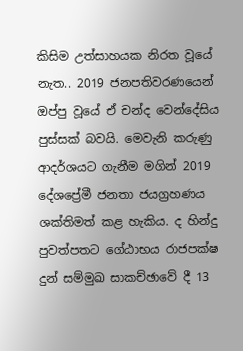කිසිම උත්සාහයක නිරත වූයේ නැත.. 2019 ජනපතිවරණයෙන් ඔප්පු වූයේ ඒ චන්ද වෙන්දේසිය පුස්සක් බවයි. මෙවැනි කරුණු  ආදර්ශයට ගැනීම මගින් 2019 දේශප්‍රේමී ජනතා ජයග්‍රහණය ශක්තිමත් කළ හැකිය. ද හින්දු පුවත්පතට ගේඨාභය රාජපක්ෂ දුන් සම්මුඛ සාකච්ඡාවේ දී 13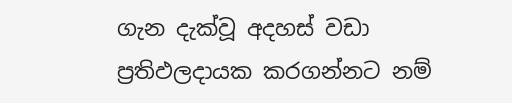ගැන දැක්වූ අදහස් වඩා ප්‍රතිඵලදායක කරගන්නට නම්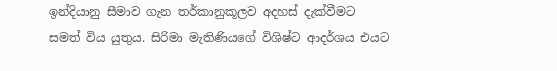ඉන්දියානු සීමාව ගැන තර්කානුකූලව අදහස් දැක්වීමට සමත් විය යුතුය. සිරිමා මැතිණියගේ විශිෂ්ට ආදර්ශය එයට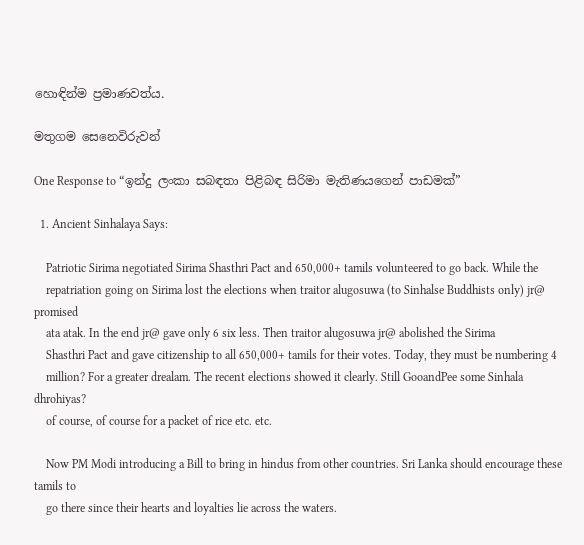හොඳින්ම ප්‍රමාණවත්ය.

මතුගම සෙනෙවිරුවන්

One Response to “ඉන්දු ලංකා සබඳතා පිළිබඳ සිරිමා මැතිණයගෙන් පාඩමක්”

  1. Ancient Sinhalaya Says:

    Patriotic Sirima negotiated Sirima Shasthri Pact and 650,000+ tamils volunteered to go back. While the
    repatriation going on Sirima lost the elections when traitor alugosuwa (to Sinhalse Buddhists only) jr@ promised
    ata atak. In the end jr@ gave only 6 six less. Then traitor alugosuwa jr@ abolished the Sirima
    Shasthri Pact and gave citizenship to all 650,000+ tamils for their votes. Today, they must be numbering 4
    million? For a greater drealam. The recent elections showed it clearly. Still GooandPee some Sinhala dhrohiyas?
    of course, of course for a packet of rice etc. etc.

    Now PM Modi introducing a Bill to bring in hindus from other countries. Sri Lanka should encourage these tamils to
    go there since their hearts and loyalties lie across the waters.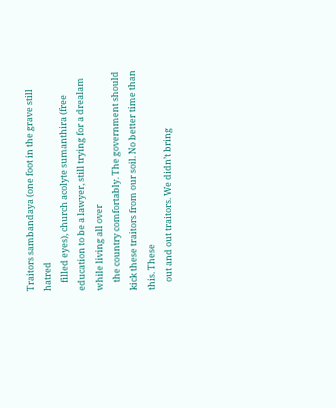Traitors sambandaya (one foot in the grave still hatred
    filled eyes), church acolyte sumanthira (free education to be a lawyer, still trying for a drealam while living all over
    the country comfortably. The government should kick these traitors from our soil. No better time than this. These
    out and out traitors. We didn’t bring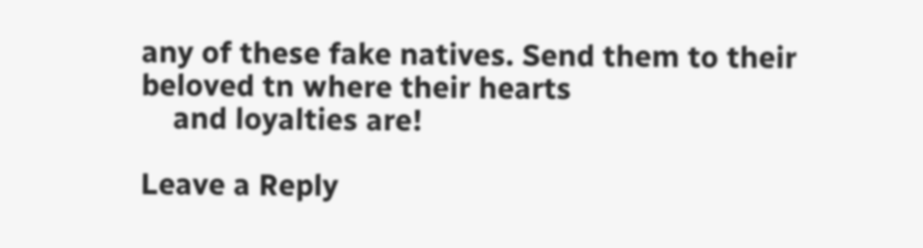any of these fake natives. Send them to their beloved tn where their hearts
    and loyalties are!

Leave a Reply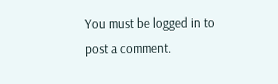You must be logged in to post a comment.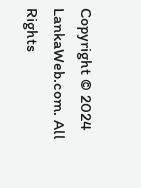Copyright © 2024 LankaWeb.com. All Rights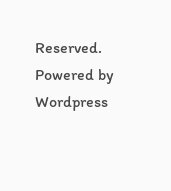Reserved. Powered by Wordpress